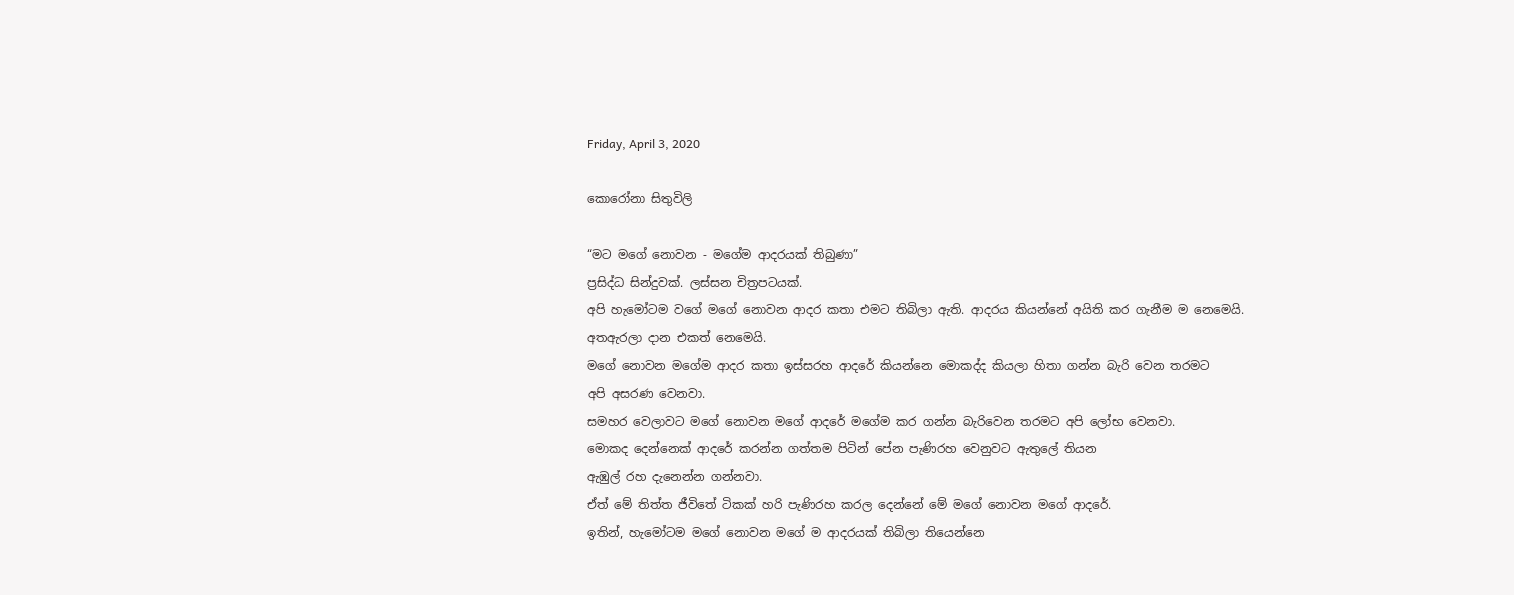Friday, April 3, 2020

කොරෝනා සිතුවිලි

“මට මගේ නොවන - මගේම ආදරයක් තිබුණා”
ප්‍රසිද්ධ සින්දුවක්. ලස්සන චිත්‍රපටයක්.
අපි හැමෝටම වගේ මගේ නොවන ආදර කතා එමට තිබිලා ඇති. ආදරය කියන්නේ අයිති කර ගැනීම ම නෙමෙයි.
අතඇරලා දාන එකත් නෙමෙයි.
මගේ නොවන මගේම ආදර කතා ඉස්සරහ ආදරේ කියන්නෙ මොකද්ද කියලා හිතා ගන්න බැරි වෙන තරමට
අපි අසරණ වෙනවා.
සමහර වෙලාවට මගේ නොවන මගේ ආදරේ මගේම කර ගන්න බැරිවෙන තරමට අපි ලෝභ වෙනවා.
මොකද දෙන්නෙක් ආදරේ කරන්න ගත්තම පිටින් පේන පැණිරහ වෙනුවට ඇතුලේ තියන
ඇඹුල් රහ දැනෙන්න ගන්නවා.
ඒත් මේ තිත්ත ජීවිතේ ටිකක් හරි පැණිරහ කරල දෙන්නේ මේ මගේ නොවන මගේ ආදරේ.
ඉතින්, හැමෝටම මගේ නොවන මගේ ම ආදරයක් තිබිලා තියෙන්නෙ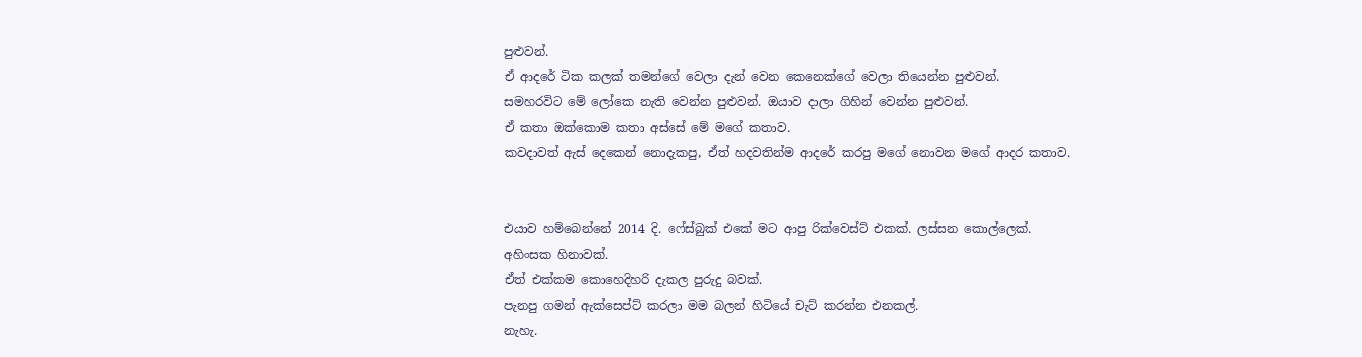පුළුවන්.
ඒ ආදරේ ටික කලක් තමන්ගේ වෙලා දැන් වෙන කෙනෙක්ගේ වෙලා තියෙන්න පුළුවන්.
සමහරවිට මේ ලෝකෙ නැති වෙන්න පුළුවන්. ඔයාව දාලා ගිහින් වෙන්න පුළුවන්.
ඒ කතා ඔක්කොම කතා අස්සේ මේ මගේ කතාව.
කවදාවත් ඇස් දෙකෙන් නොදැකපු, ඒත් හදවතින්ම ආදරේ කරපු මගේ නොවන මගේ ආදර කතාව.


එයාව හම්බෙන්නේ 2014 දි. ෆේස්බුක් එකේ මට ආපු රික්වෙස්ට් එකක්. ලස්සන කොල්ලෙක්.
අහිංසක හිනාවක්.
ඒත් එක්කම කොහෙදිහරි දැකල පුරුදු බවක්.
පැනපු ගමන් ඇක්සෙප්ට් කරලා මම බලන් හිටියේ චැට් කරන්න එනකල්.
නැහැ.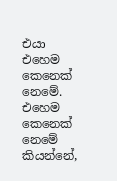එයා එහෙම කෙනෙක් නෙමේ.
එහෙම කෙනෙක් නෙමේ කියන්නේ,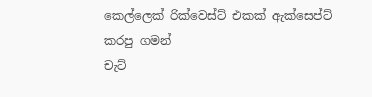කෙල්ලෙක් රික්වෙස්ට් එකක් ඇක්සෙප්ට් කරපු ගමන්
චැට්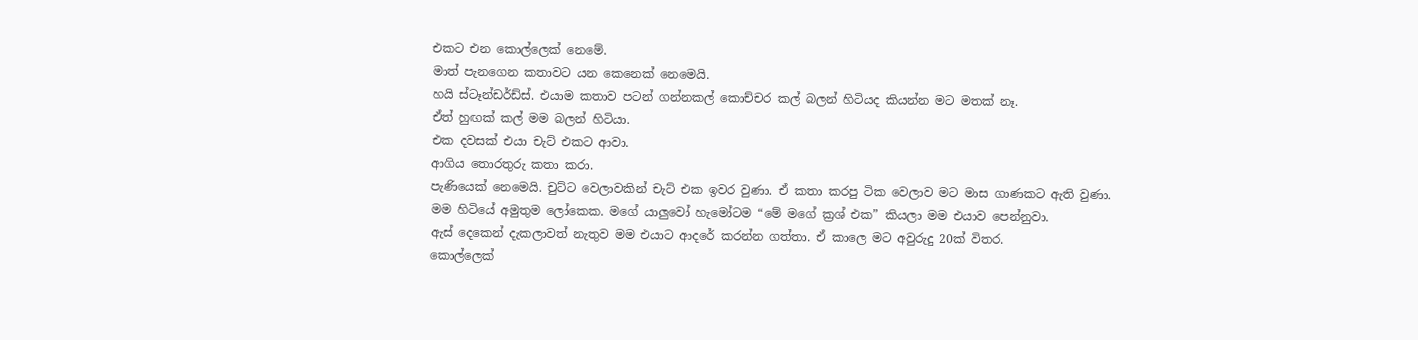එකට එන කොල්ලෙක් නෙමේ.
මාත් පැනගෙන කතාවට යන කෙනෙක් නෙමෙයි.
හයි ස්ටෑන්ඩර්ඩ්ස්. එයාම කතාව පටන් ගන්නකල් කොච්චර කල් බලන් හිටියද කියන්න මට මතක් නෑ.
ඒත් හුඟක් කල් මම බලන් හිටියා.
එක දවසක් එයා චැට් එකට ආවා.
ආගිය තොරතුරු කතා කරා.
පැණියෙක් නෙමෙයි. චුට්ට වෙලාවකින් චැට් එක ඉවර වුණා. ඒ කතා කරපු ටික වෙලාව මට මාස ගාණකට ඇති වුණා.
මම හිටියේ අමුතුම ලෝකෙක. මගේ යාලුවෝ හැමෝටම “මේ මගේ ක්‍රශ් එක” කියලා මම එයාව පෙන්නුවා.
ඇස් දෙකෙන් දැකලාවත් නැතුව මම එයාට ආදරේ කරන්න ගත්තා. ඒ කාලෙ මට අවුරුදු 20ක් විතර.
කොල්ලෙක්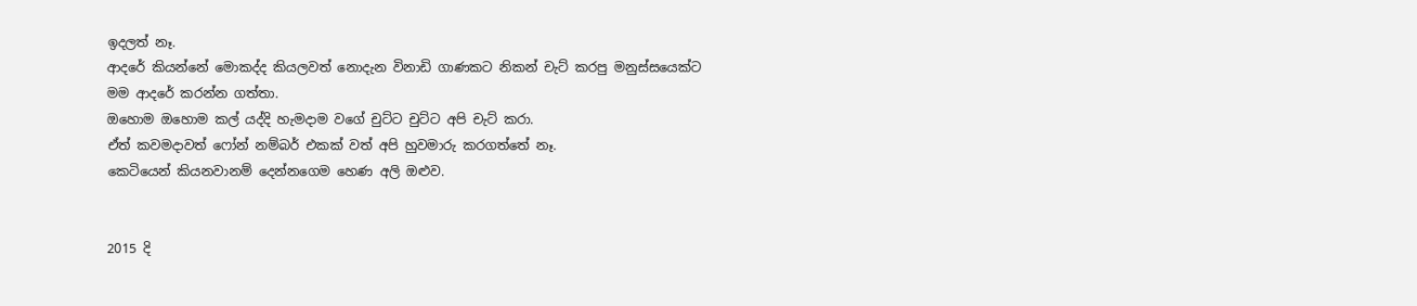ඉදලත් නෑ.
ආදරේ කියන්නේ මොකද්ද කියලවත් නොදැන විනාඩි ගාණකට නිකන් චැට් කරපු මනුස්සයෙක්ට
මම ආදරේ කරන්න ගත්තා.
ඔහොම ඔහොම කල් යද්දි හැමදාම වගේ චුට්ට චුට්ට අපි චැට් කරා.
ඒත් කවමදාවත් ෆෝන් නම්බර් එකක් වත් අපි හුවමාරු කරගත්තේ නෑ.
කෙටියෙන් කියනවානම් දෙන්නගෙම හෙණ අලි ඔළුව.


2015 දි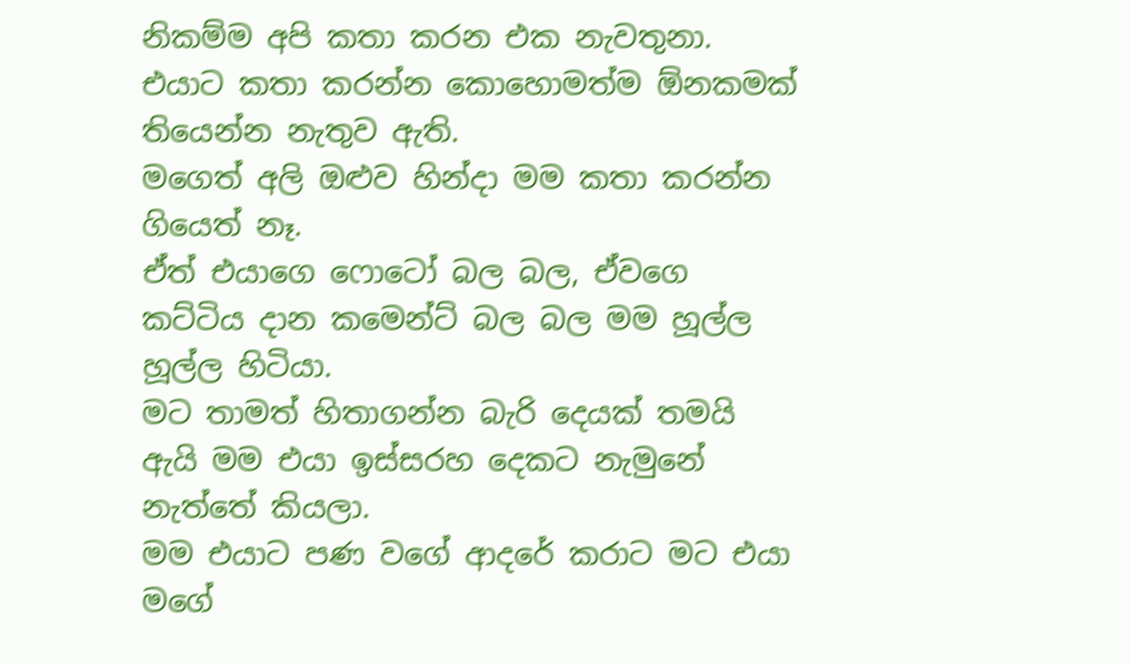නිකම්ම අපි කතා කරන එක නැවතුනා.
එයාට කතා කරන්න කොහොමත්ම ඕනකමක් තියෙන්න නැතුව ඇති.
මගෙත් අලි ඔළුව හින්දා මම කතා කරන්න ගියෙත් නෑ.
ඒත් එයාගෙ ෆොටෝ බල බල, ඒවගෙ කට්ටිය දාන කමෙන්ට් බල බල මම හූල්ල හූල්ල හිටියා.
මට තාමත් හිතාගන්න බැරි දෙයක් තමයි ඇයි මම එයා ඉස්සරහ දෙකට නැමුනේ නැත්තේ කියලා.
මම එයාට පණ වගේ ආදරේ කරාට මට එයා මගේ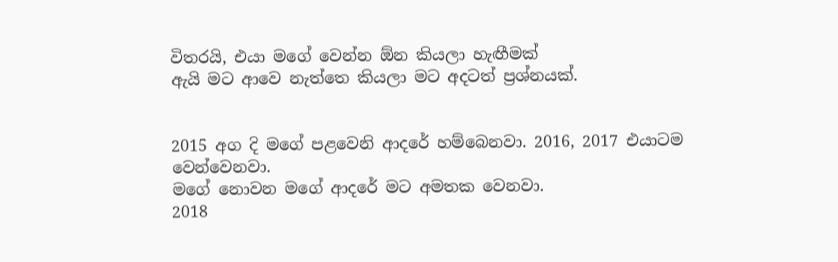විතරයි, එයා මගේ වෙන්න ඕන කියලා හැඟීමක්
ඇයි මට ආවෙ නැත්තෙ කියලා මට අදටත් ප්‍රශ්නයක්.


2015 අග දි මගේ පළවෙනි ආදරේ හම්බෙනවා. 2016, 2017 එයාටම වෙන්වෙනවා.
මගේ නොවන මගේ ආදරේ මට අමතක වෙනවා.
2018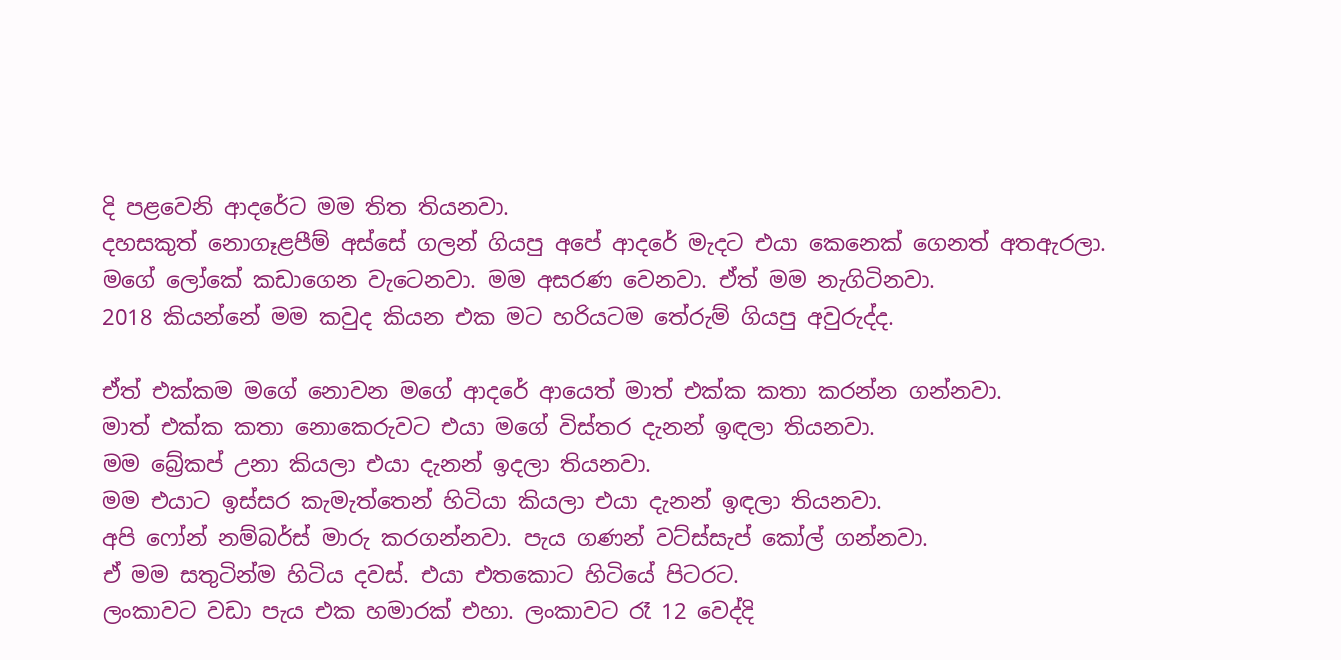දි පළවෙනි ආදරේට මම තිත තියනවා.
දහසකුත් නොගෑළපීම් අස්සේ ගලන් ගියපු අපේ ආදරේ මැදට එයා කෙනෙක් ගෙනත් අතඇරලා.
මගේ ලෝකේ කඩාගෙන වැටෙනවා. මම අසරණ වෙනවා. ඒත් මම නැගිටිනවා.
2018 කියන්නේ මම කවුද කියන එක මට හරියටම තේරුම් ගියපු අවුරුද්ද.

ඒත් එක්කම මගේ නොවන මගේ ආදරේ ආයෙත් මාත් එක්ක කතා කරන්න ගන්නවා.
මාත් එක්ක කතා නොකෙරුවට එයා මගේ විස්තර දැනන් ඉඳලා තියනවා.
මම බ්‍රේකප් උනා කියලා එයා දැනන් ඉදලා තියනවා.
මම එයාට ඉස්සර කැමැත්තෙන් හිටියා කියලා එයා දැනන් ඉඳලා තියනවා.
අපි ෆෝන් නම්බර්ස් මාරු කරගන්නවා. පැය ගණන් වට්ස්සැප් කෝල් ගන්නවා.
ඒ මම සතුටින්ම හිටිය දවස්. එයා එතකොට හිටියේ පිටරට.
ලංකාවට වඩා පැය එක හමාරක් එහා. ලංකාවට රෑ 12 වෙද්දි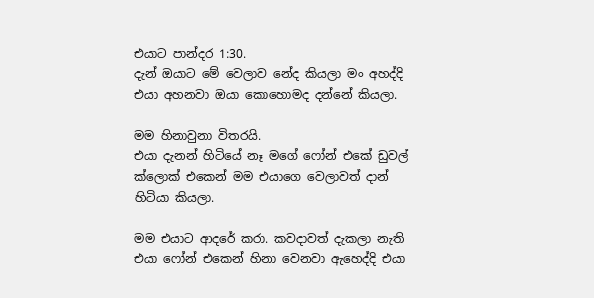එයාට පාන්දර 1:30.
දැන් ඔයාට මේ වෙලාව නේද කියලා මං අහද්දි එයා අහනවා ඔයා කොහොමද දන්නේ කියලා.

මම හිනාවුනා විතරයි.
එයා දැනන් හිටියේ නෑ මගේ ෆෝන් එකේ ඩුවල් ක්ලොක් එකෙන් මම එයාගෙ වෙලාවත් දාන් හිටියා කියලා.

මම එයාට ආදරේ කරා. කවදාවත් දැකලා නැති එයා ෆෝන් එකෙන් හිනා වෙනවා ඇහෙද්දි එයා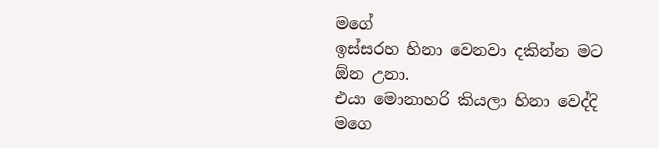මගේ
ඉස්සරහ හිනා වෙනවා දකින්න මට ඕන උනා.
එයා මොනාහරි කියලා හිනා වෙද්දි මගෙ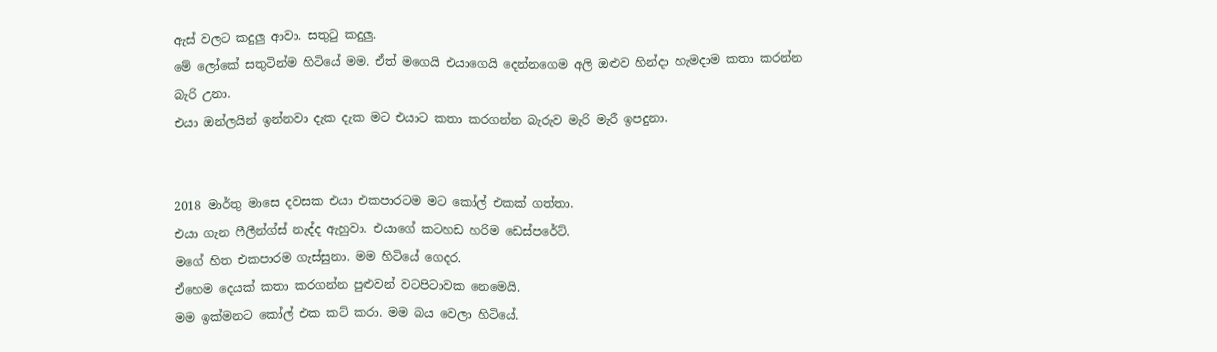ඇස් වලට කදුලු ආවා. සතුටු කදුලු.
මේ ලෝකේ සතුටින්ම හිටියේ මම. ඒත් මගෙයි එයාගෙයි දෙන්නගෙම අලි ඔළුව හින්දා හැමදාම කතා කරන්න
බැරි උනා.
එයා ඔන්ලයින් ඉන්නවා දැක දැක මට එයාට කතා කරගන්න බැරුව මැරි මැරී ඉපදුනා.


2018 මාර්තු මාසෙ දවසක එයා එකපාරටම මට කෝල් එකක් ගත්තා.
එයා ගැන ෆීලීන්ග්ස් නැද්ද ඇහුවා. එයාගේ කටහඩ හරිම ඩෙස්පරේට්.
මගේ හිත එකපාරම ගැස්සුනා. මම හිටියේ ගෙදර.
ඒහෙම දෙයක් කතා කරගන්න පුළුවන් වටපිටාවක නෙමෙයි.
මම ඉක්මනට කෝල් එක කට් කරා. මම බය වෙලා හිටියේ.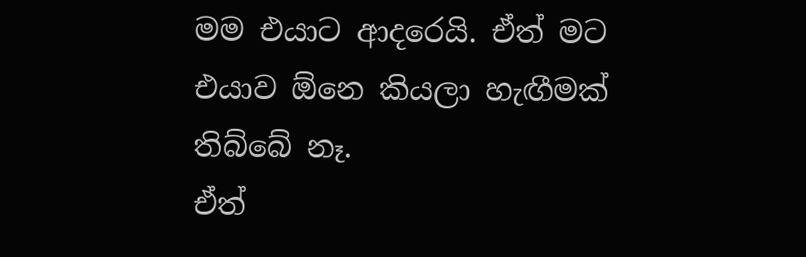මම එයාට ආදරෙයි. ඒත් මට එයාව ඕනෙ කියලා හැඟීමක් තිබ්බේ නෑ.
ඒත්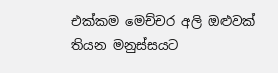එක්කම මෙච්චර අලි ඔළුවක් තියන මනුස්සයට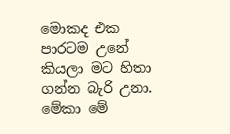මොකද එක පාරටම උනේ කියලා මට හිතා ගන්න බැරි උනා.
මේකා මේ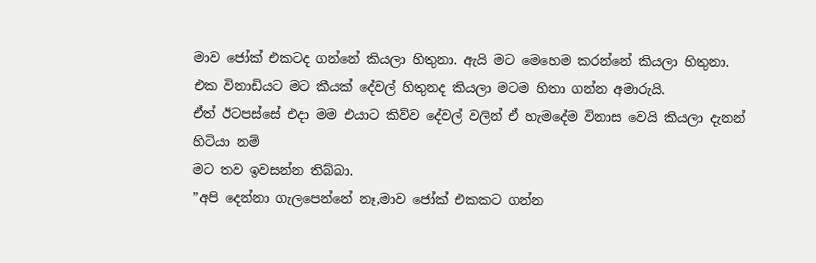මාව ජෝක් එකටද ගන්නේ කියලා හිතුනා. ඇයි මට මෙහෙම කරන්නේ කියලා හිතුනා.
එක විනාඩියට මට කීයක් දේවල් හිතුනද කියලා මටම හිතා ගන්න අමාරුයි.
ඒත් ඊටපස්සේ එදා මම එයාට කිව්ව දේවල් වලින් ඒ හැමදේම විනාස වෙයි කියලා දැනන් හිටියා නම්
මට තව ඉවසන්න තිබ්බා.
”අපි දෙන්නා ගැලපෙන්නේ නෑ,මාව ජෝක් එකකට ගන්න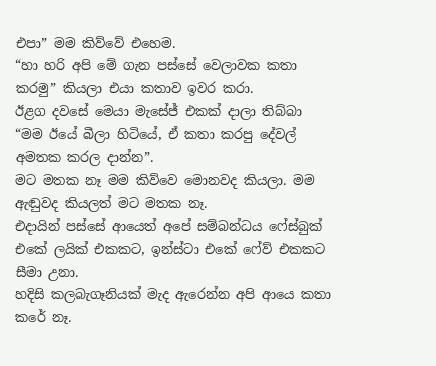එපා” මම කිව්වේ එහෙම.
“හා හරි අපි මේ ගැන පස්සේ වෙලාවක කතා කරමු” කියලා එයා කතාව ඉවර කරා.
ඊළග දවසේ මෙයා මැසේජ් එකක් දාලා තිබ්බා “මම ඊයේ බීලා හිටියේ, ඒ කතා කරපු දේවල් අමතක කරල දාන්න”.
මට මතක නෑ මම කිව්වෙ මොනවද කියලා. මම ඇඬුවද කියලත් මට මතක නෑ.
එදායින් පස්සේ ආයෙත් අපේ සම්බන්ධය ෆේස්බුක් එකේ ලයික් එකකට, ඉන්ස්ටා එකේ ෆේව් එකකට සීමා උනා.
හදිසි කලබැගෑනියක් මැද ඇරෙන්න අපි ආයෙ කතා කරේ නෑ.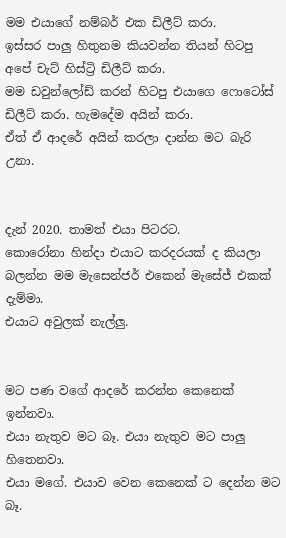මම එයාගේ නම්බර් එක ඩිලීට් කරා.
ඉස්සර පාලු හිතුනම කියවන්න තියන් හිටපු අපේ චැට් හිස්ට්‍රි ඩිලීට් කරා.
මම ඩවුන්ලෝඩ් කරන් හිටපු එයාගෙ ෆොටෝස් ඩිලීට් කරා. හැමදේම අයින් කරා.
ඒත් ඒ ආදරේ අයින් කරලා දාන්න මට බැරි උනා.


දැන් 2020. තාමත් එයා පිටරට.
කොරෝනා හින්දා එයාට කරදරයක් ද කියලා බලන්න මම මැසෙන්ජර් එකෙන් මැසේජ් එකක් දැම්මා.
එයාට අවුලක් නැල්ලු.


මට පණ වගේ ආදරේ කරන්න කෙනෙක් ඉන්නවා.
එයා නැතුව මට බෑ. එයා නැතුව මට පාලු හිතෙනවා.
එයා මගේ. එයාව වෙන කෙනෙක් ට දෙන්න මට බෑ.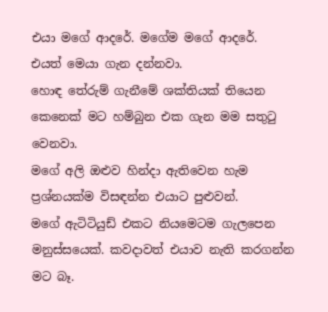එයා මගේ ආදරේ. මගේම මගේ ආදරේ.
එයත් මෙයා ගැන දන්නවා.
හොඳ තේරුම් ගැනීමේ ශක්තියක් තියෙන කෙනෙක් මට හම්බුන එක ගැන මම සතුටු වෙනවා.
මගේ අලි ඔළුව හින්දා ඇතිවෙන හැම ප්‍රශ්නයක්ම විසඳන්න එයාට පුළුවන්.
මගේ ඇටිටියුඩ් එකට නියමෙටම ගැලපෙන මනුස්සයෙක්. කවදාවත් එයාව නැති කරගන්න මට බෑ.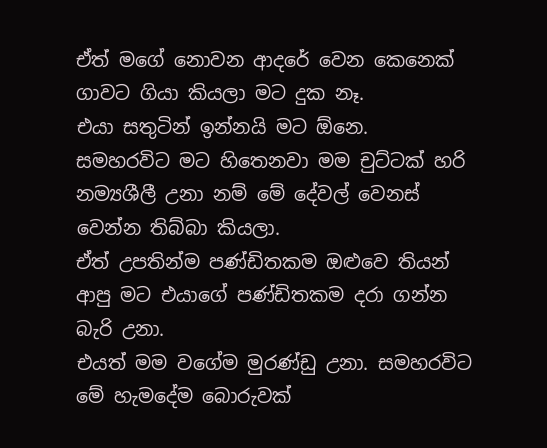ඒත් මගේ නොවන ආදරේ වෙන කෙනෙක් ගාවට ගියා කියලා මට දුක නෑ.
එයා සතුටින් ඉන්නයි මට ඕනෙ.
සමහරවිට මට හිතෙනවා මම චුට්ටක් හරි නම්‍යශීලී උනා නම් මේ දේවල් වෙනස් වෙන්න තිබ්බා කියලා.
ඒත් උපතින්ම පණ්ඩිතකම ඔළුවෙ තියන් ආපු මට එයාගේ පණ්ඩිතකම දරා ගන්න බැරි උනා.
එයත් මම වගේම මුරණ්ඩු උනා. සමහරවිට මේ හැමදේම බොරුවක්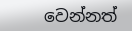වෙන්නත්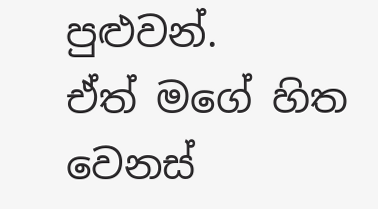පුළුවන්.
ඒත් මගේ හිත වෙනස්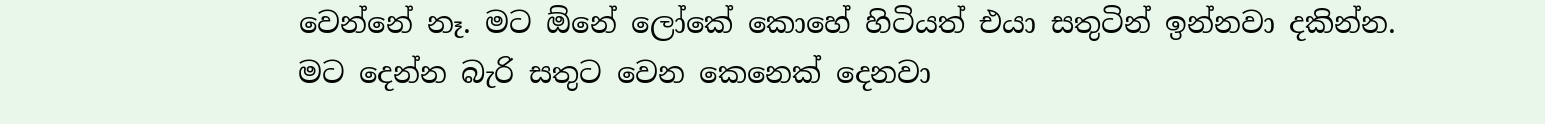වෙන්නේ නෑ. මට ඕනේ ලෝකේ කොහේ හිටියත් එයා සතුටින් ඉන්නවා දකින්න.
මට දෙන්න බැරි සතුට වෙන කෙනෙක් දෙනවා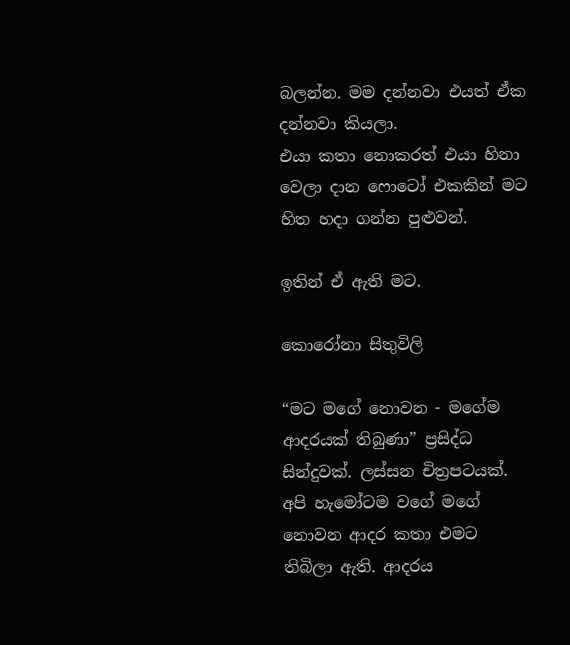බලන්න. මම දන්නවා එයත් ඒක දන්නවා කියලා.
එයා කතා නොකරත් එයා හිනා වෙලා දාන ෆොටෝ එකකින් මට හිත හදා ගන්න පුළුවන්.

ඉතින් ඒ ඇති මට.

කොරෝනා සිතුවිලි

“මට මගේ නොවන - මගේම ආදරයක් තිබුණා” ප්‍රසිද්ධ සින්දුවක්. ලස්සන චිත්‍රපටයක්.  අපි හැමෝටම වගේ මගේ නොවන ආදර කතා එමට තිබිලා ඇති. ආදරය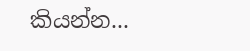කියන්න...